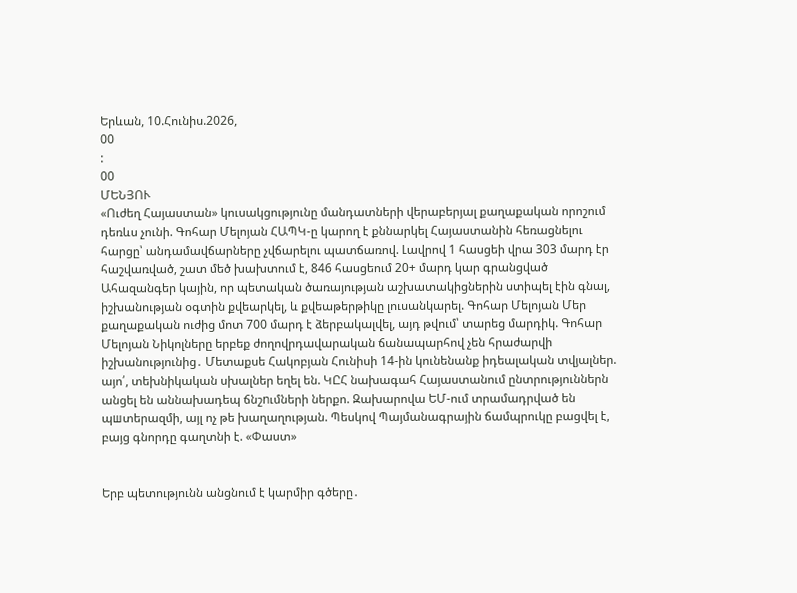Երևան, 10.Հունիս.2026,
00
:
00
ՄԵՆՅՈՒ
«Ուժեղ Հայաստան» կուսակցությունը մանդատների վերաբերյալ քաղաքական որոշում դեռևս չունի. Գոհար Մելոյան ՀԱՊԿ-ը կարող է քննարկել Հայաստանին հեռացնելու հարցը՝ անդամավճարները չվճարելու պատճառով. Լավրով 1 հասցեի վրա 303 մարդ էր հաշվառված, շատ մեծ խախտում է, 846 հասցեում 20+ մարդ կար գրանցված Ահազանգեր կային, որ պետական ծառայության աշխատակիցներին ստիպել էին գնալ, իշխանության օգտին քվեարկել, և քվեաթերթիկը լուսանկարել. Գոհար Մելոյան Մեր քաղաքական ուժից մոտ 700 մարդ է ձերբակալվել, այդ թվում՝ տարեց մարդիկ. Գոհար Մելոյան Նիկոլները երբեք ժողովրդավարական ճանապարհով չեն հրաժարվի իշխանությունից․ Մետաքսե Հակոբյան Հունիսի 14-ին կունենանք իդեալական տվյալներ. այո՛, տեխնիկական սխալներ եղել են. ԿԸՀ նախագահ Հայաստանում ընտրություններն անցել են աննախադեպ ճնշnւմների ներքո. Զախարովա ԵՄ-ում տրամադրված են պшտերազմի, այլ ոչ թե խաղաղության. Պեսկով Պայմանագրային ճամպրուկը բացվել է, բայց գնորդը գաղտնի է. «Փաստ»


Երբ պետությունն անցնում է կարմիր գծերը․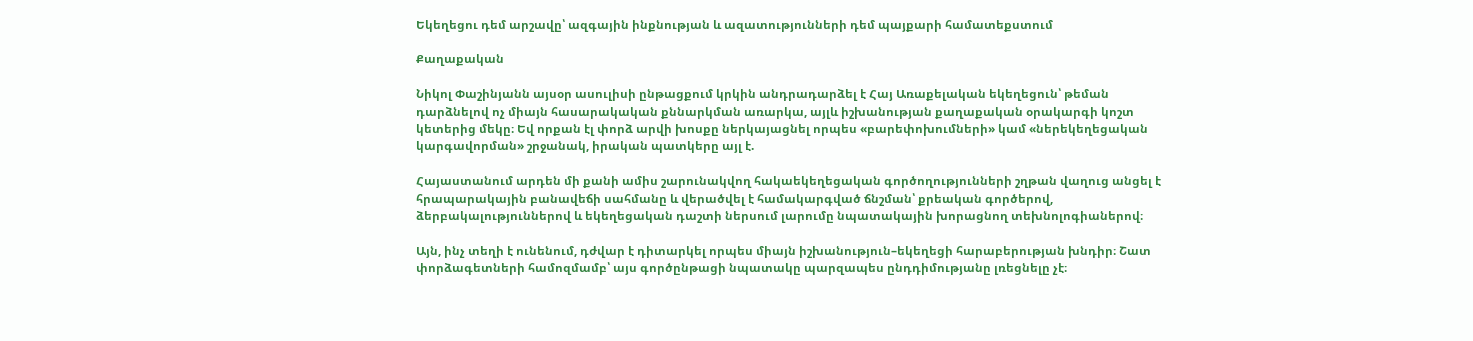Եկեղեցու դեմ արշավը՝ ազգային ինքնության և ազատությունների դեմ պայքարի համատեքստում

Քաղաքական

Նիկոլ Փաշինյանն այսօր ասուլիսի ընթացքում կրկին անդրադարձել է Հայ Առաքելական եկեղեցուն՝ թեման դարձնելով ոչ միայն հասարակական քննարկման առարկա, այլև իշխանության քաղաքական օրակարգի կոշտ կետերից մեկը։ Եվ որքան էլ փորձ արվի խոսքը ներկայացնել որպես «բարեփոխումների» կամ «ներեկեղեցական կարգավորման» շրջանակ, իրական պատկերը այլ է.

Հայաստանում արդեն մի քանի ամիս շարունակվող հակաեկեղեցական գործողությունների շղթան վաղուց անցել է հրապարակային բանավեճի սահմանը և վերածվել է համակարգված ճնշման՝ քրեական գործերով, ձերբակալություններով և եկեղեցական դաշտի ներսում լարումը նպատակային խորացնող տեխնոլոգիաներով։

Այն, ինչ տեղի է ունենում, դժվար է դիտարկել որպես միայն իշխանություն–եկեղեցի հարաբերության խնդիր։ Շատ փորձագետների համոզմամբ՝ այս գործընթացի նպատակը պարզապես ընդդիմությանը լռեցնելը չէ։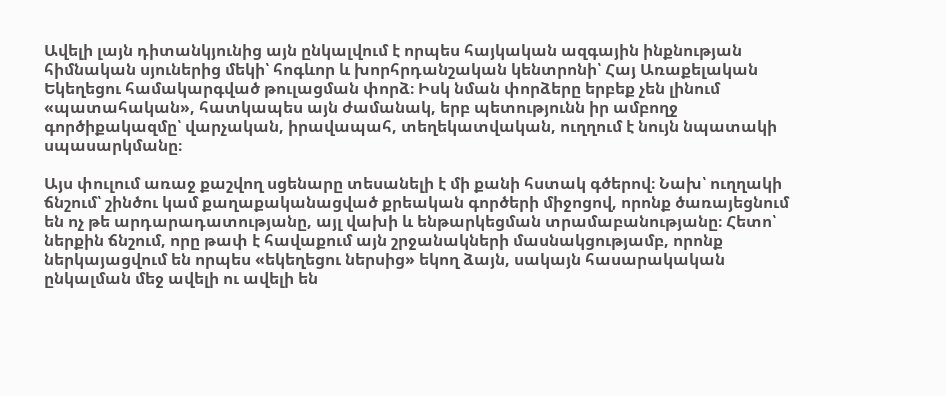Ավելի լայն դիտանկյունից այն ընկալվում է որպես հայկական ազգային ինքնության հիմնական սյուներից մեկի՝ հոգևոր և խորհրդանշական կենտրոնի՝ Հայ Առաքելական Եկեղեցու համակարգված թուլացման փորձ։ Իսկ նման փորձերը երբեք չեն լինում «պատահական», հատկապես այն ժամանակ, երբ պետությունն իր ամբողջ գործիքակազմը՝ վարչական, իրավապահ, տեղեկատվական, ուղղում է նույն նպատակի սպասարկմանը։

Այս փուլում առաջ քաշվող սցենարը տեսանելի է մի քանի հստակ գծերով։ Նախ՝ ուղղակի ճնշում՝ շինծու կամ քաղաքականացված քրեական գործերի միջոցով, որոնք ծառայեցնում են ոչ թե արդարադատությանը, այլ վախի և ենթարկեցման տրամաբանությանը։ Հետո՝ ներքին ճնշում, որը թափ է հավաքում այն շրջանակների մասնակցությամբ, որոնք ներկայացվում են որպես «եկեղեցու ներսից» եկող ձայն, սակայն հասարակական ընկալման մեջ ավելի ու ավելի են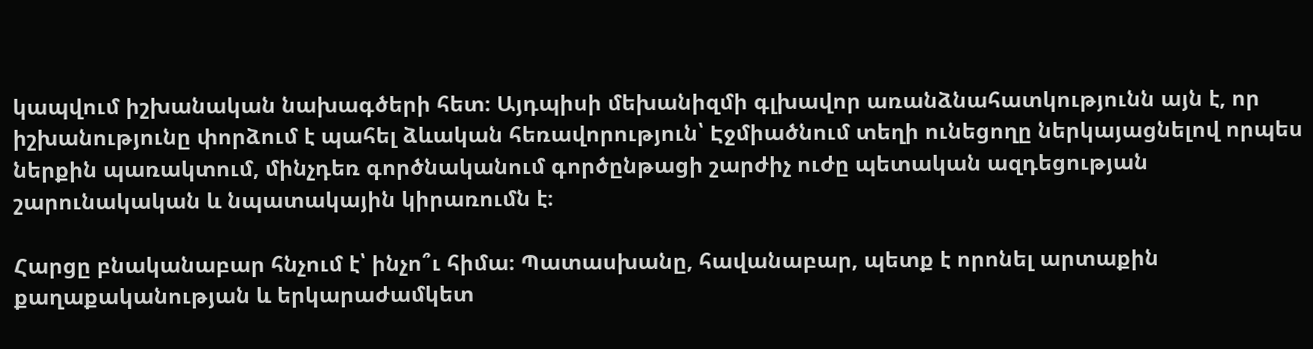կապվում իշխանական նախագծերի հետ։ Այդպիսի մեխանիզմի գլխավոր առանձնահատկությունն այն է, որ իշխանությունը փորձում է պահել ձևական հեռավորություն՝ Էջմիածնում տեղի ունեցողը ներկայացնելով որպես ներքին պառակտում, մինչդեռ գործնականում գործընթացի շարժիչ ուժը պետական ազդեցության շարունակական և նպատակային կիրառումն է։

Հարցը բնականաբար հնչում է՝ ինչո՞ւ հիմա։ Պատասխանը, հավանաբար, պետք է որոնել արտաքին քաղաքականության և երկարաժամկետ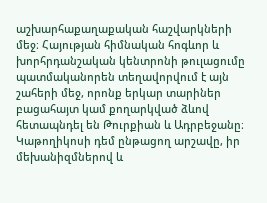աշխարհաքաղաքական հաշվարկների մեջ։ Հայության հիմնական հոգևոր և խորհրդանշական կենտրոնի թուլացումը պատմականորեն տեղավորվում է այն շահերի մեջ, որոնք երկար տարիներ բացահայտ կամ քողարկված ձևով հետապնդել են Թուրքիան և Ադրբեջանը։ Կաթողիկոսի դեմ ընթացող արշավը, իր մեխանիզմներով և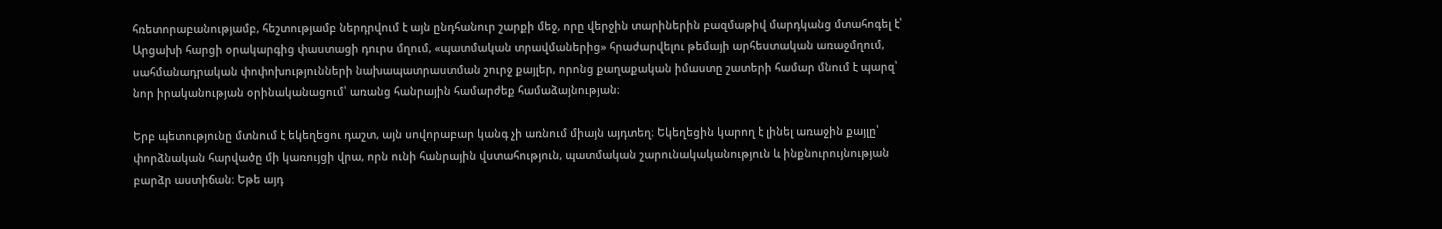հռետորաբանությամբ, հեշտությամբ ներդրվում է այն ընդհանուր շարքի մեջ, որը վերջին տարիներին բազմաթիվ մարդկանց մտահոգել է՝ Արցախի հարցի օրակարգից փաստացի դուրս մղում, «պատմական տրավմաներից» հրաժարվելու թեմայի արհեստական առաջմղում, սահմանադրական փոփոխությունների նախապատրաստման շուրջ քայլեր, որոնց քաղաքական իմաստը շատերի համար մնում է պարզ՝ նոր իրականության օրինականացում՝ առանց հանրային համարժեք համաձայնության։

Երբ պետությունը մտնում է եկեղեցու դաշտ, այն սովորաբար կանգ չի առնում միայն այդտեղ։ Եկեղեցին կարող է լինել առաջին քայլը՝ փորձնական հարվածը մի կառույցի վրա, որն ունի հանրային վստահություն, պատմական շարունակականություն և ինքնուրույնության բարձր աստիճան։ Եթե այդ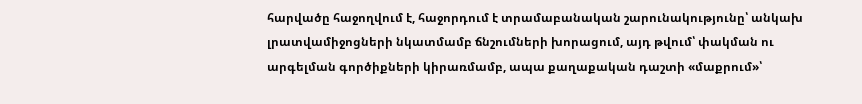հարվածը հաջողվում է, հաջորդում է տրամաբանական շարունակությունը՝ անկախ լրատվամիջոցների նկատմամբ ճնշումների խորացում, այդ թվում՝ փակման ու արգելման գործիքների կիրառմամբ, ապա քաղաքական դաշտի «մաքրում»՝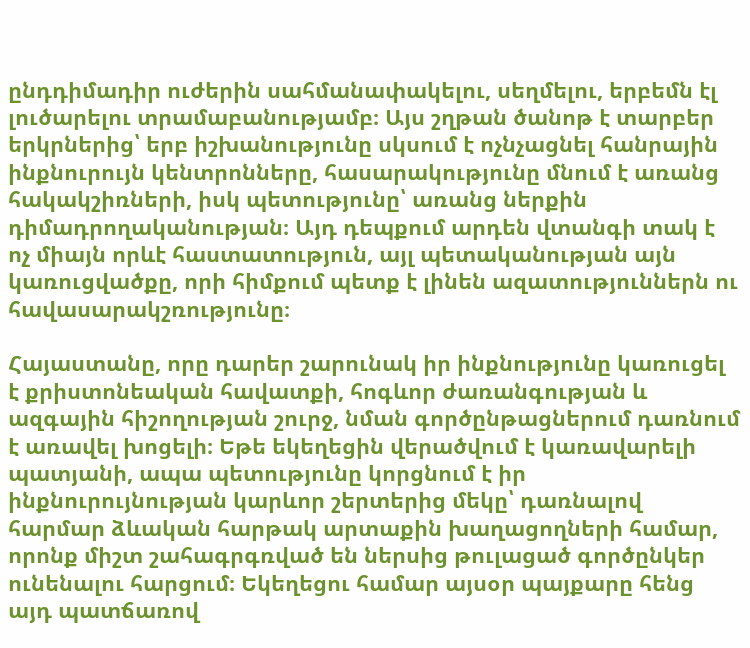ընդդիմադիր ուժերին սահմանափակելու, սեղմելու, երբեմն էլ լուծարելու տրամաբանությամբ։ Այս շղթան ծանոթ է տարբեր երկրներից՝ երբ իշխանությունը սկսում է ոչնչացնել հանրային ինքնուրույն կենտրոնները, հասարակությունը մնում է առանց հակակշիռների, իսկ պետությունը՝ առանց ներքին դիմադրողականության։ Այդ դեպքում արդեն վտանգի տակ է ոչ միայն որևէ հաստատություն, այլ պետականության այն կառուցվածքը, որի հիմքում պետք է լինեն ազատություններն ու հավասարակշռությունը։

Հայաստանը, որը դարեր շարունակ իր ինքնությունը կառուցել է քրիստոնեական հավատքի, հոգևոր ժառանգության և ազգային հիշողության շուրջ, նման գործընթացներում դառնում է առավել խոցելի։ Եթե եկեղեցին վերածվում է կառավարելի պատյանի, ապա պետությունը կորցնում է իր ինքնուրույնության կարևոր շերտերից մեկը՝ դառնալով հարմար ձևական հարթակ արտաքին խաղացողների համար, որոնք միշտ շահագրգռված են ներսից թուլացած գործընկեր ունենալու հարցում։ Եկեղեցու համար այսօր պայքարը հենց այդ պատճառով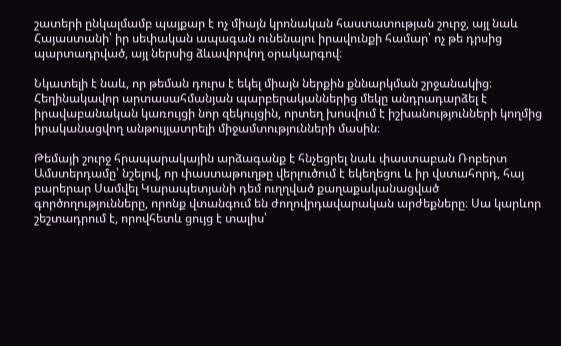շատերի ընկալմամբ պայքար է ոչ միայն կրոնական հաստատության շուրջ, այլ նաև Հայաստանի՝ իր սեփական ապագան ունենալու իրավունքի համար՝ ոչ թե դրսից պարտադրված, այլ ներսից ձևավորվող օրակարգով։

Նկատելի է նաև, որ թեման դուրս է եկել միայն ներքին քննարկման շրջանակից։ Հեղինակավոր արտասահմանյան պարբերականներից մեկը անդրադարձել է իրավաբանական կառույցի նոր զեկույցին, որտեղ խոսվում է իշխանությունների կողմից իրականացվող անթույլատրելի միջամտությունների մասին։

Թեմայի շուրջ հրապարակային արձագանք է հնչեցրել նաև փաստաբան Ռոբերտ Ամստերդամը՝ նշելով, որ փաստաթուղթը վերլուծում է եկեղեցու և իր վստահորդ, հայ բարերար Սամվել Կարապետյանի դեմ ուղղված քաղաքականացված գործողությունները, որոնք վտանգում են ժողովրդավարական արժեքները։ Սա կարևոր շեշտադրում է, որովհետև ցույց է տալիս՝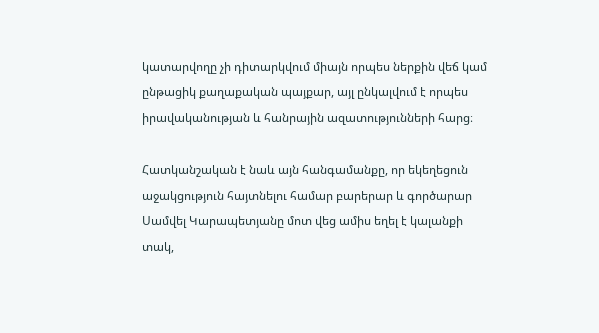կատարվողը չի դիտարկվում միայն որպես ներքին վեճ կամ ընթացիկ քաղաքական պայքար, այլ ընկալվում է որպես իրավականության և հանրային ազատությունների հարց։

Հատկանշական է նաև այն հանգամանքը, որ եկեղեցուն աջակցություն հայտնելու համար բարերար և գործարար Սամվել Կարապետյանը մոտ վեց ամիս եղել է կալանքի տակ,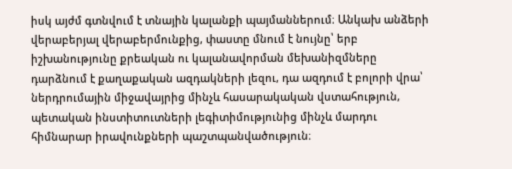իսկ այժմ գտնվում է տնային կալանքի պայմաններում։ Անկախ անձերի վերաբերյալ վերաբերմունքից, փաստը մնում է նույնը՝ երբ իշխանությունը քրեական ու կալանավորման մեխանիզմները դարձնում է քաղաքական ազդակների լեզու, դա ազդում է բոլորի վրա՝ ներդրումային միջավայրից մինչև հասարակական վստահություն, պետական ինստիտուտների լեգիտիմությունից մինչև մարդու հիմնարար իրավունքների պաշտպանվածություն։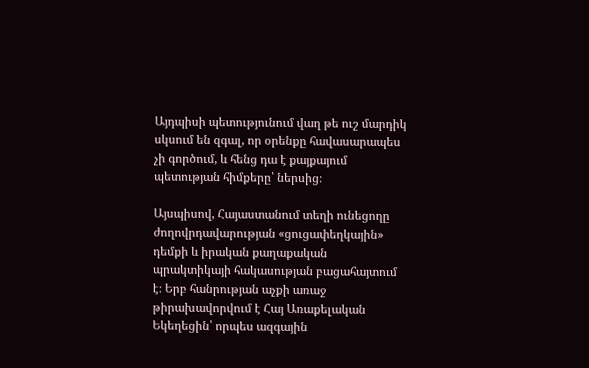Այդպիսի պետությունում վաղ թե ուշ մարդիկ սկսում են զգալ, որ օրենքը հավասարապես չի գործում, և հենց դա է քայքայում պետության հիմքերը՝ ներսից։

Այսպիսով, Հայաստանում տեղի ունեցողը ժողովրդավարության «ցուցափեղկային» դեմքի և իրական քաղաքական պրակտիկայի հակասության բացահայտում է։ Երբ հանրության աչքի առաջ թիրախավորվում է Հայ Առաքելական Եկեղեցին՝ որպես ազգային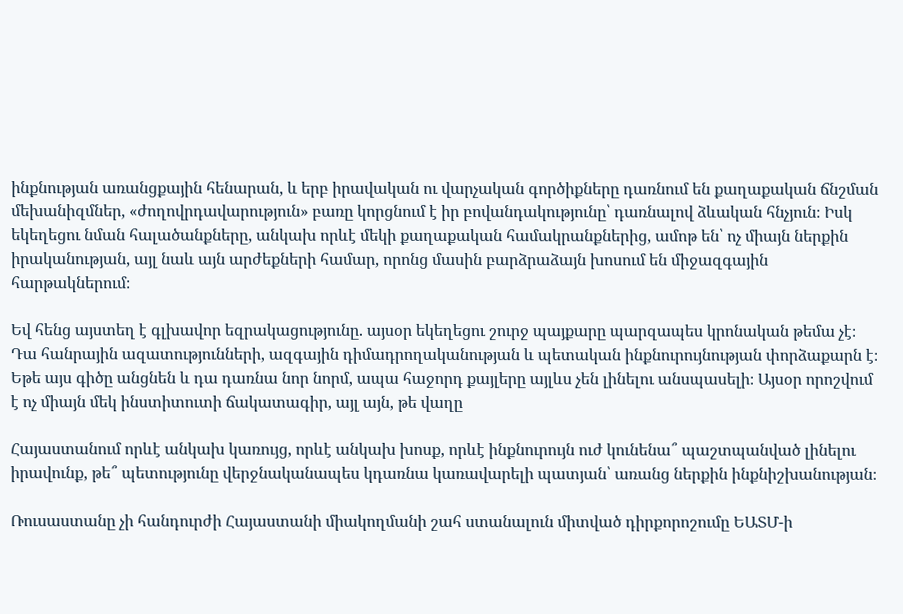ինքնության առանցքային հենարան, և երբ իրավական ու վարչական գործիքները դառնում են քաղաքական ճնշման մեխանիզմներ, «ժողովրդավարություն» բառը կորցնում է իր բովանդակությունը՝ դառնալով ձևական հնչյուն։ Իսկ եկեղեցու նման հալածանքները, անկախ որևէ մեկի քաղաքական համակրանքներից, ամոթ են՝ ոչ միայն ներքին իրականության, այլ նաև այն արժեքների համար, որոնց մասին բարձրաձայն խոսում են միջազգային հարթակներում։

Եվ հենց այստեղ է գլխավոր եզրակացությունը. այսօր եկեղեցու շուրջ պայքարը պարզապես կրոնական թեմա չէ։ Դա հանրային ազատությունների, ազգային դիմադրողականության և պետական ինքնուրույնության փորձաքարն է։ Եթե այս գիծը անցնեն և դա դառնա նոր նորմ, ապա հաջորդ քայլերը այլևս չեն լինելու անսպասելի։ Այսօր որոշվում է ոչ միայն մեկ ինստիտուտի ճակատագիր, այլ այն, թե վաղը

Հայաստանում որևէ անկախ կառույց, որևէ անկախ խոսք, որևէ ինքնուրույն ուժ կունենա՞ պաշտպանված լինելու իրավունք, թե՞ պետությունը վերջնականապես կդառնա կառավարելի պատյան՝ առանց ներքին ինքնիշխանության։

Ռուսաստանը չի հանդուրժի Հայաստանի միակողմանի շահ ստանալուն միտված դիրքորոշումը ԵԱՏՄ-ի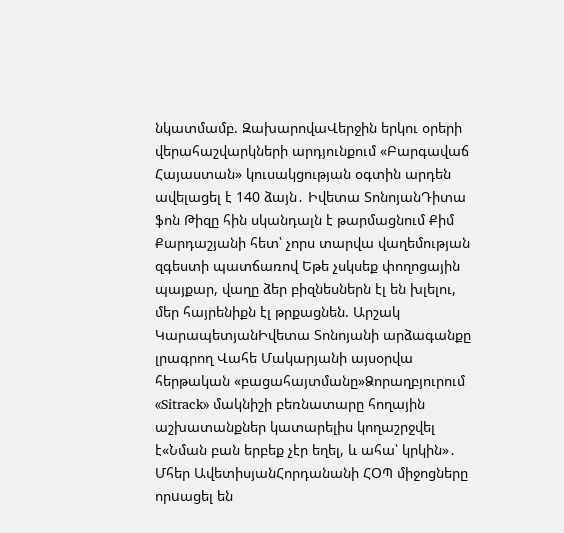նկատմամբ. ԶախարովաՎերջին երկու օրերի վերահաշվարկների արդյունքում «Բարգավաճ Հայաստան» կուսակցության օգտին արդեն ավելացել է 140 ձայն․ Իվետա ՏոնոյանԴիտա ֆոն Թիզը հին սկանդալն է թարմացնում Քիմ Քարդաշյանի հետ՝ չորս տարվա վաղեմության զգեստի պատճառով Եթե չսկսեք փողոցային պայքար, վաղը ձեր բիզնեսներն էլ են խլելու, մեր հայրենիքն էլ թրքացնեն. Արշակ ԿարապետյանԻվետա Տոնոյանի արձագանքը լրագրող Վահե Մակարյանի այսօրվա հերթական «բացահայտմանը»Ձորաղբյուրում «Sitrack» մակնիշի բեռնատարը հողային աշխատանքներ կատարելիս կողաշրջվել է«Նման բան երբեք չէր եղել, և ահա՝ կրկին»․ Մհեր ԱվետիսյանՀորդանանի ՀՕՊ միջոցները որuացել են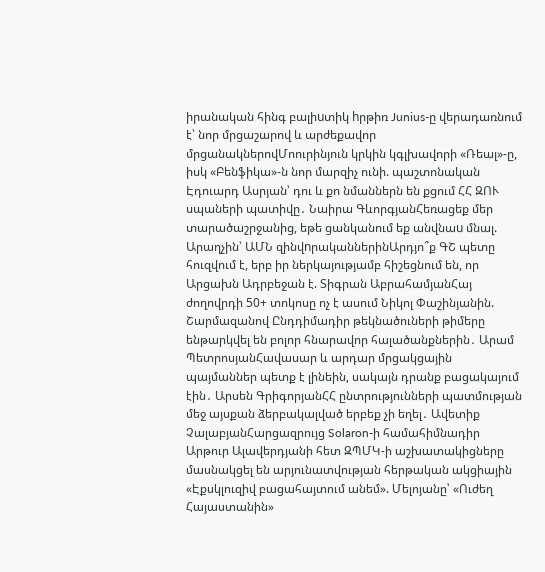իրանական հինգ բալիuտիկ hրթիռ Junius-ը վերադառնում է՝ նոր մրցաշարով և արժեքավոր մրցանակներովՄոուրինյուն կրկին կգլխավորի «Ռեալ»-ը, իսկ «Բենֆիկա»-ն նոր մարզիչ ունի. պաշտոնական Էդուարդ Ասրյան՝ դու և քո նմաններն են քցում ՀՀ ԶՈՒ սպաների պատիվը․ Նաիրա ԳևորգյանՀեռացեք մեր տարածաշրջանից, եթե ցանկանում եք անվնաu մնալ. Արաղչին՝ ԱՄՆ զինվnրականներինԱրդյո՞ք ԳՇ պետը հուզվում է, երբ իր ներկայությամբ հիշեցնում են, որ Արցախն Ադրբեջան է. Տիգրան ԱբրահամյանՀայ ժողովրդի 50+ տոկոսը ոչ է ասում Նիկոլ Փաշինյանին. Շարմազանով Ընդդիմադիր թեկնածուների թիմերը ենթարկվել են բոլոր հնարավոր հալածանքներին․ Արամ ՊետրոսյանՀավասար և արդար մրցակցային պայմաններ պետք է լինեին, սակայն դրանք բացակայում էին․ Արսեն ԳրիգորյանՀՀ ընտրությունների պատմության մեջ այսքան ձերբակալված երբեք չի եղել․ Ավետիք ՉալաբյանՀարցազրույց Solaron-ի համահիմնադիր Արթուր Ալավերդյանի հետ ԶՊՄԿ-ի աշխատակիցները մասնակցել են արյունատվության հերթական ակցիային «Էքսկլուզիվ բացահայտում անեմ». Մելոյանը՝ «Ուժեղ Հայաստանին»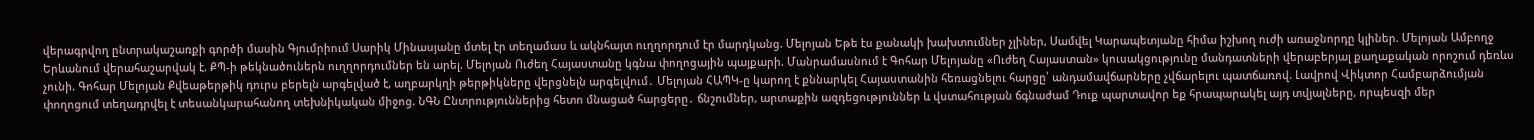վերագրվող ընտրակաշառքի գործի մասին Գյումրիում Սարիկ Մինասյանը մտել էր տեղամաս և ակնհայտ ուղղորդում էր մարդկանց. Մելոյան Եթե էս քանակի խախտումներ չլիներ, Սամվել Կարապետյանը հիմա իշխող ուժի առաջնորդը կլիներ. Մելոյան Ամբողջ Երևանում վերահաշարվակ է. ՔՊ-ի թեկնածուներն ուղղորդումներ են արել. Մելոյան Ուժեղ Հայաստանը կգնա փողոցային պայքարի. Մանրամասնում է Գոհար Մելոյանը «Ուժեղ Հայաստան» կուսակցությունը մանդատների վերաբերյալ քաղաքական որոշում դեռևս չունի. Գոհար Մելոյան Քվեաթերթիկ դուրս բերելն արգելված է, աղբարկղի թերթիկները վերցնելն արգելվում․ Մելոյան ՀԱՊԿ-ը կարող է քննարկել Հայաստանին հեռացնելու հարցը՝ անդամավճարները չվճարելու պատճառով. Լավրով Վիկտոր Համբարձումյան փողոցում տեղադրվել է տեսանկարահանող տեխնիկական միջոց. ՆԳՆ Ընտրություններից հետո մնացած հարցերը․ ճնշումներ, արտաքին ազդեցություններ և վստահության ճգնաժամ Դուք պարտավոր եք հրապարակել այդ տվյալները, որպեսզի մեր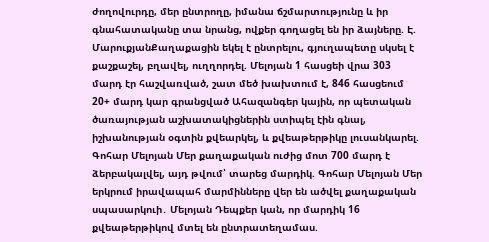ժողովուրդը, մեր ընտրողը, իմանա ճշմարտությունը և իր գնահատականը տա նրանց, ովքեր գողացել են իր ձայները. Է. ՄարուքյանՔաղաքացին եկել է ընտրելու, գյուղապետը սկսել է քաշքաշել, բղավել, ուղղորդել. Մելոյան 1 հասցեի վրա 303 մարդ էր հաշվառված, շատ մեծ խախտում է, 846 հասցեում 20+ մարդ կար գրանցված Ահազանգեր կային, որ պետական ծառայության աշխատակիցներին ստիպել էին գնալ, իշխանության օգտին քվեարկել, և քվեաթերթիկը լուսանկարել. Գոհար Մելոյան Մեր քաղաքական ուժից մոտ 700 մարդ է ձերբակալվել, այդ թվում՝ տարեց մարդիկ. Գոհար Մելոյան Մեր երկրում իրավապահ մարմինները վեր են ածվել քաղաքական սպասարկուի․ Մելոյան Դեպքեր կան, որ մարդիկ 16 քվեաթերթիկով մտել են ընտրատեղամաս.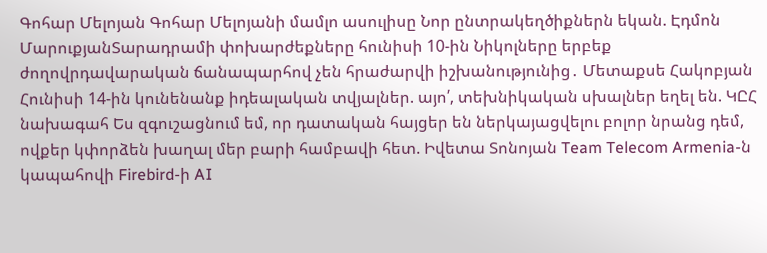Գոհար Մելոյան Գոհար Մելոյանի մամլո ասուլիսը Նոր ընտրակեղծիքներն եկան. Էդմոն ՄարուքյանՏարադրամի փոխարժեքները հունիսի 10-ին Նիկոլները երբեք ժողովրդավարական ճանապարհով չեն հրաժարվի իշխանությունից․ Մետաքսե Հակոբյան Հունիսի 14-ին կունենանք իդեալական տվյալներ. այո՛, տեխնիկական սխալներ եղել են. ԿԸՀ նախագահ Ես զգուշացնում եմ, որ դատական հայցեր են ներկայացվելու բոլոր նրանց դեմ, ովքեր կփորձեն խաղալ մեր բարի համբավի հետ. Իվետա Տոնոյան Team Telecom Armenia-ն կապահովի Firebird-ի AI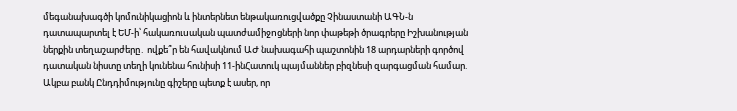մեգանախագծի կոմունիկացիոն և ինտերնետ ենթակառուցվածքը Չինաստանի ԱԳՆ-ն դատապարտել է ԵՄ-ի՝ հակառուuական պատժամիջnցների նոր փաթեթի ծրագրերը Իշխանության ներքին տեղաշարժերը․ ովքե՞ր են հավակնում ԱԺ նախագահի պաշտոնին 18 արդարների գործով դատական նիստը տեղի կունենա հունիսի 11-ինՀատուկ պայմաններ բիզնեսի զարգացման համար. Ակբա բանկ Ընդդիմությունը գիշերը պետք է ասեր, որ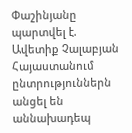Փաշինյանը պարտվել է. Ավետիք Չալաբյան Հայաստանում ընտրություններն անցել են աննախադեպ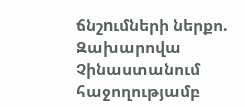ճնշnւմների ներքո. Զախարովա Չինաստանում հաջողությամբ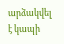արձակվել է կապի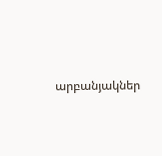արբանյակներ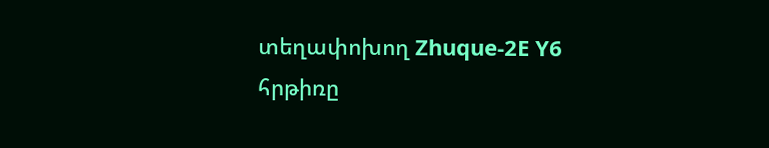տեղափոխող Zhuque-2E Y6 հրթիռը